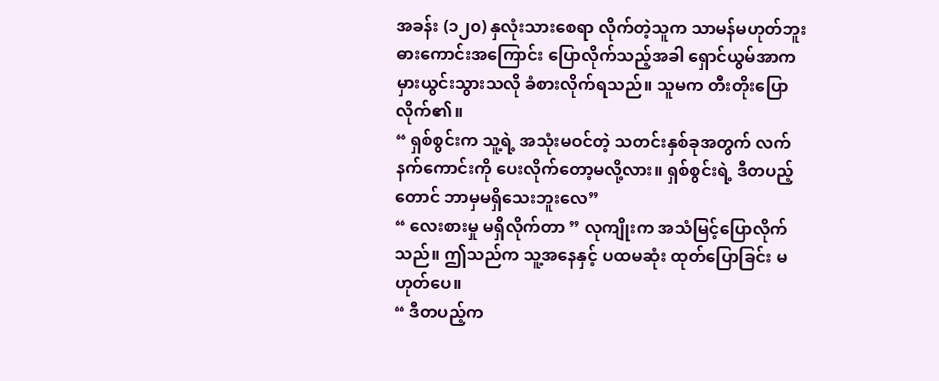အခန်း (၁၂၀) နှလုံးသားစေရာ လိုက်တဲ့သူက သာမန်မဟုတ်ဘူး
ဓားကောင်းအကြောင်း ပြောလိုက်သည့်အခါ ရှောင်ယွမ်အာက မှားယွင်းသွားသလို ခံစားလိုက်ရသည်။ သူမက တီးတိုးပြောလိုက်၏။
“ ရှစ်စွင်းက သူ့ရဲ့ အသုံးမဝင်တဲ့ သတင်းနှစ်ခုအတွက် လက်နက်ကောင်းကို ပေးလိုက်တော့မလို့လား။ ရှစ်စွင်းရဲ့ ဒီတပည့်တောင် ဘာမှမရှိသေးဘူးလေ”
“ လေးစားမှု မရှိလိုက်တာ ” လုကျိုးက အသံမြင့်ပြောလိုက်သည်။ ဤသည်က သူ့အနေနှင့် ပထမဆုံး ထုတ်ပြောခြင်း မဟုတ်ပေ။
“ ဒီတပည့်က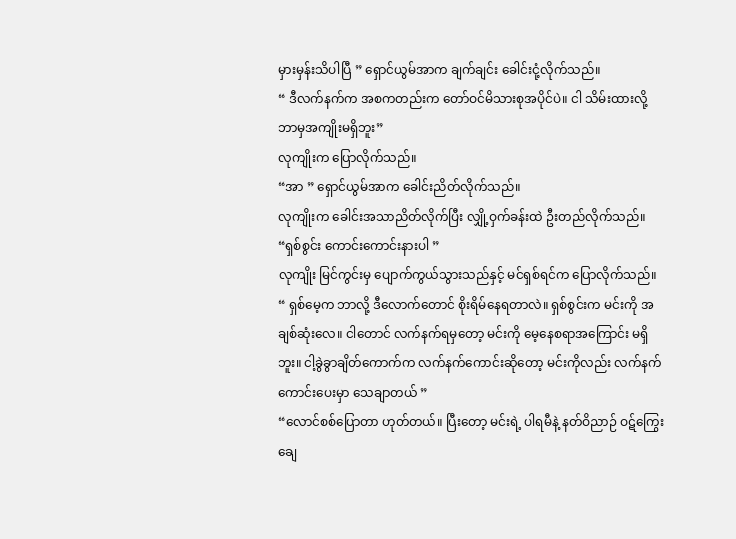မှားမှန်းသိပါပြီ ” ရှောင်ယွမ်အာက ချက်ချင်း ခေါင်းငုံ့လိုက်သည်။
“ ဒီလက်နက်က အစကတည်းက တော်ဝင်မိသားစုအပိုင်ပဲ။ ငါ သိမ်းထားလို့ ဘာမှအကျိုးမရှိဘူး”
လုကျိုးက ပြောလိုက်သည်။
“အာ ” ရှောင်ယွမ်အာက ခေါင်းညိတ်လိုက်သည်။
လုကျိုးက ခေါင်းအသာညိတ်လိုက်ပြီး လျှို့ဝှက်ခန်းထဲ ဦးတည်လိုက်သည်။
“ရှစ်စွင်း ကောင်းကောင်းနားပါ ”
လုကျိုး မြင်ကွင်းမှ ပျောက်ကွယ်သွားသည်နှင့် မင်ရှစ်ရင်က ပြောလိုက်သည်။
“ ရှစ်မေ့က ဘာလို့ ဒီလောက်တောင် စိုးရိမ်နေရတာလဲ။ ရှစ်စွင်းက မင်းကို အချစ်ဆုံးလေ။ ငါတောင် လက်နက်ရမှတော့ မင်းကို မေ့နေစရာအကြောင်း မရှိဘူး။ ငါ့ခွဲခွာချိတ်ကောက်က လက်နက်ကောင်းဆိုတော့ မင်းကိုလည်း လက်နက်ကောင်းပေးမှာ သေချာတယ် ”
“လောင်စစ်ပြောတာ ဟုတ်တယ်။ ပြီးတော့ မင်းရဲ့ ပါရမီနဲ့ နတ်ဝိညာဉ် ဝဋ်ကြွေးချေ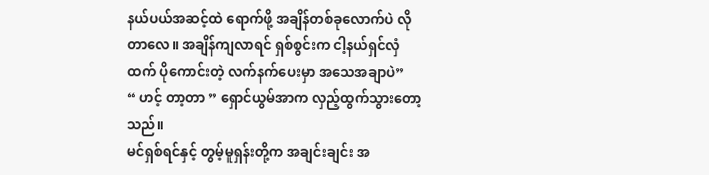နယ်ပယ်အဆင့်ထဲ ရောက်ဖို့ အချိန်တစ်ခုလောက်ပဲ လိုတာလေ။ အချိန်ကျလာရင် ရှစ်စွင်းက ငါ့နယ်ရှင်လှံထက် ပိုကောင်းတဲ့ လက်နက်ပေးမှာ အသေအချာပဲ”
“ ဟင့် တာ့တာ ” ရှောင်ယွမ်အာက လှည့်ထွက်သွားတော့သည်။
မင်ရှစ်ရင်နှင့် တွမ့်မူရှန်းတို့က အချင်းချင်း အ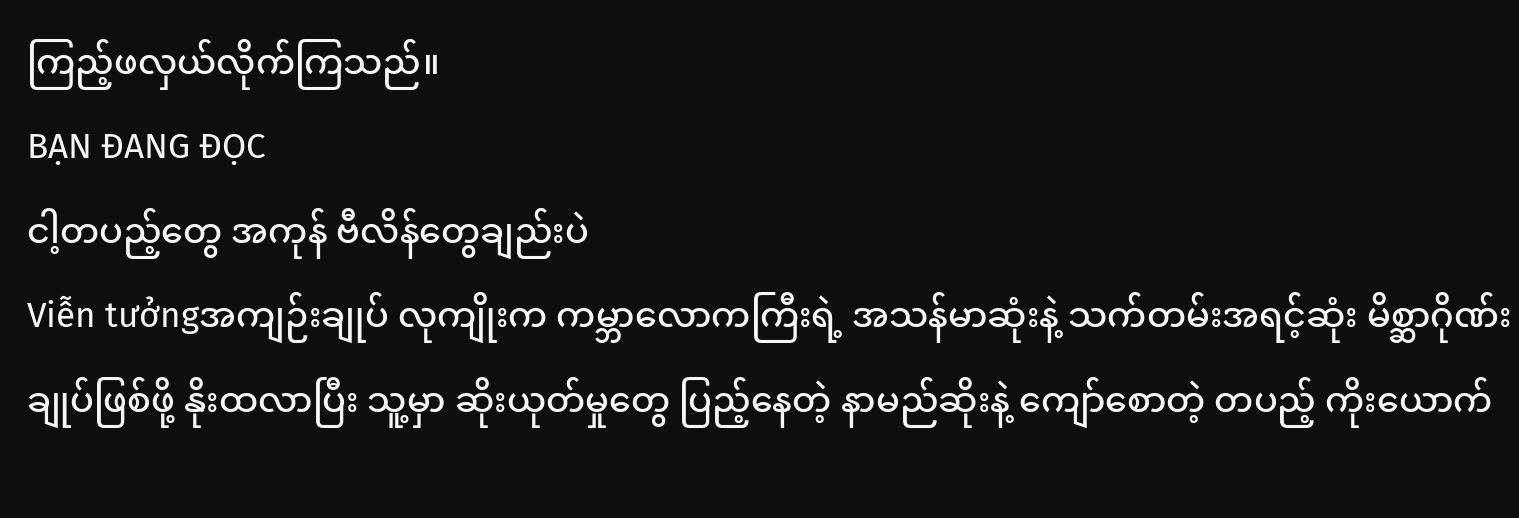ကြည့်ဖလှယ်လိုက်ကြသည်။
BẠN ĐANG ĐỌC
ငါ့တပည့်တွေ အကုန် ဗီလိန်တွေချည်းပဲ
Viễn tưởngအကျဉ်းချုပ် လုကျိုးက ကမ္ဘာလောကကြီးရဲ့ အသန်မာဆုံးနဲ့ သက်တမ်းအရင့်ဆုံး မိစ္ဆာဂိုဏ်းချုပ်ဖြစ်ဖို့ နိုးထလာပြီး သူ့မှာ ဆိုးယုတ်မှုတွေ ပြည့်နေတဲ့ နာမည်ဆိုးနဲ့ ကျော်စောတဲ့ တပည့် ကိုးယောက်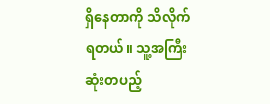ရှိနေတာကို သိလိုက်ရတယ်။ သူ့အကြီးဆုံးတပည့်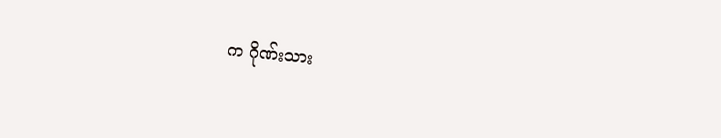က ဂိုဏ်းသား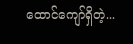ထောင်ကျော်ရှိတဲ့...